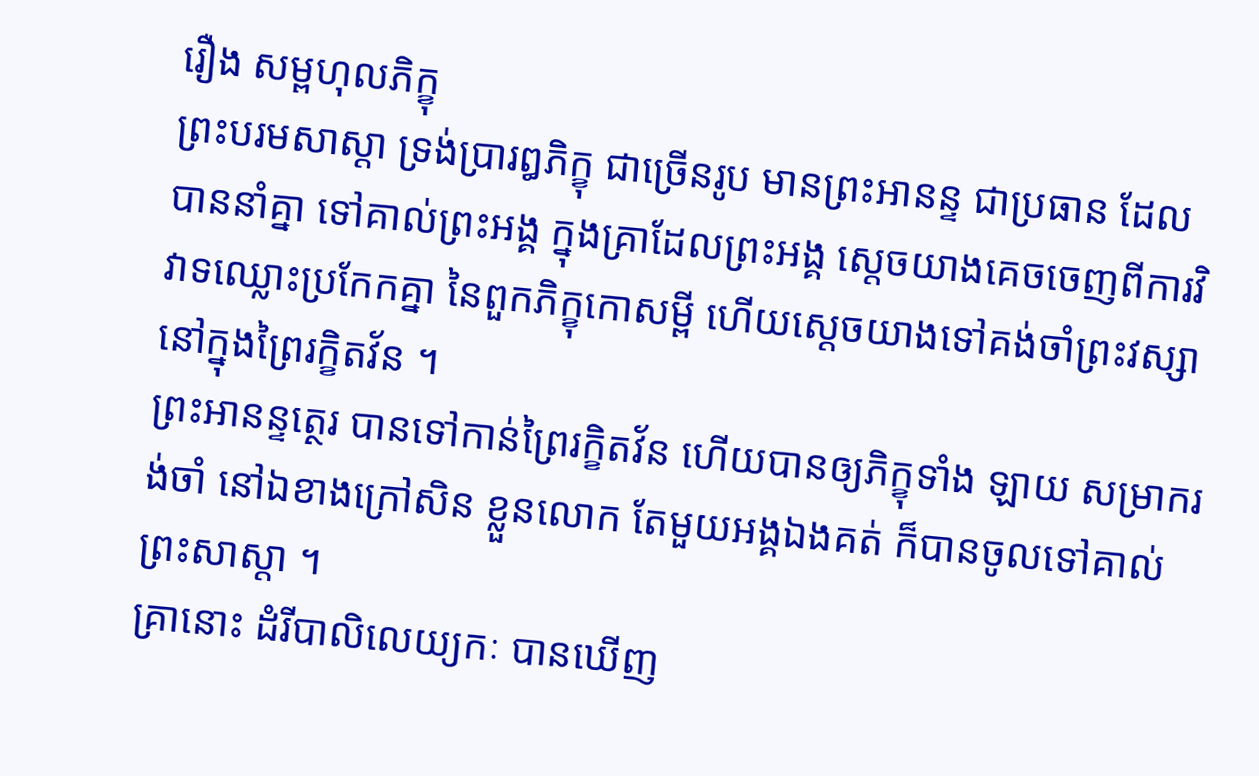រឿង សម្ពហុលភិក្ខុ
ព្រះបរមសាស្តា ទ្រង់ប្រារឰភិក្ខុ ជាច្រើនរូប មានព្រះឣានន្ទ ជាប្រធាន ដែលបាននាំគ្នា ទៅគាល់ព្រះឣង្គ ក្នុងគ្រាដែលព្រះឣង្គ ស្តេចយាងគេចចេញពីការវិវាទឈ្លោះប្រកែកគ្នា នៃពួកភិក្ខុកោសម្ពី ហើយស្តេចយាងទៅគង់ចាំព្រះវស្សា នៅក្នុងព្រៃរក្ខិតវ័ន ។
ព្រះឣានន្ទត្ថេរ បានទៅកាន់ព្រៃរក្ខិតវ័ន ហើយបានឲ្យភិក្ខុទាំង ឡាយ សម្រាករង់ចាំ នៅឯខាងក្រៅសិន ខ្លួនលោក តែមួយឣង្គឯងគត់ ក៏បានចូលទៅគាល់ព្រះសាស្តា ។
គ្រានោះ ដំរីបាលិលេយ្យកៈ បានឃើញ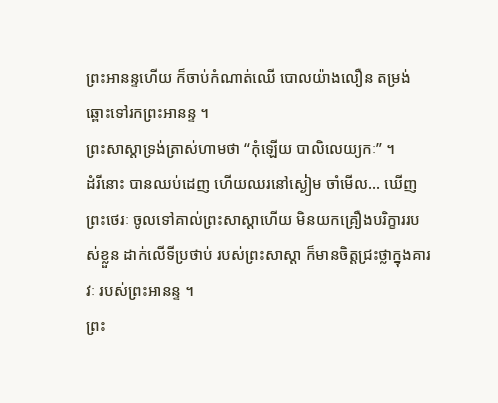ព្រះឣានន្ទហើយ ក៏ចាប់កំណាត់ឈើ បោលយ៉ាងលឿន តម្រង់ឆ្ពោះទៅរកព្រះឣានន្ទ ។
ព្រះសាស្តាទ្រង់ត្រាស់ហាមថា “កុំឡើយ បាលិលេយ្យកៈ” ។
ដំរីនោះ បានឈប់ដេញ ហើយឈរនៅស្ងៀម ចាំមើល... ឃើញព្រះថេរៈ ចូលទៅគាល់ព្រះសាស្តាហើយ មិនយកគ្រឿងបរិក្ខាររបស់ខ្លួន ដាក់លើទីប្រថាប់ របស់ព្រះសាស្តា ក៏មានចិត្តជ្រះថ្លាក្នុងគារវៈ របស់ព្រះឣានន្ទ ។
ព្រះ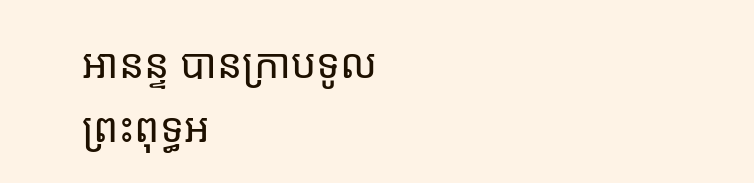ឣានន្ទ បានក្រាបទូលព្រះពុទ្ធឣ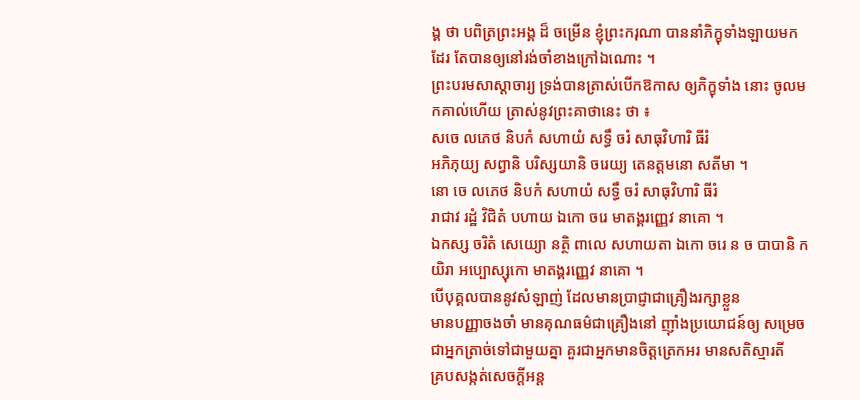ង្គ ថា បពិត្រព្រះឣង្គ ដ៏ ចម្រើន ខ្ញុំព្រះករុណា បាននាំភិក្ខុទាំងឡាយមកដែរ តែបានឲ្យនៅរង់ចាំខាងក្រៅឯណោះ ។
ព្រះបរមសាស្តាចារ្យ ទ្រង់បានត្រាស់បើកឱកាស ឲ្យភិក្ខុទាំង នោះ ចូលមកគាល់ហើយ ត្រាស់នូវព្រះគាថានេះ ថា ៖
សចេ លភេថ និបកំ សហាយំ សទ្ធឹ ចរំ សាធុវិហារិ ធីរំ
ឣភិភុយ្យ សព្វានិ បរិស្សយានិ ចរេយ្យ តេនត្តមនោ សតីមា ។
នោ ចេ លភេថ និបកំ សហាយំ សទ្ធឹ ចរំ សាធុវិហារិ ធីរំ
រាជាវ រដ្ឋំ វិជិតំ បហាយ ឯកោ ចរេ មាតង្គរញ្ញេវ នាគោ ។
ឯកស្ស ចរិតំ សេយ្យោ នត្ថិ ពាលេ សហាយតា ឯកោ ចរេ ន ច បាបានិ កយិរា ឣប្បោស្សុកោ មាតង្គរញ្ញេវ នាគោ ។
បើបុគ្គលបាននូវសំឡាញ់ ដែលមានប្រាជ្ញាជាគ្រឿងរក្សាខ្លួន
មានបញ្ញាចងចាំ មានគុណធម៌ជាគ្រឿងនៅ ញ៉ាំងប្រយោជន៍ឲ្យ សម្រេច
ជាឣ្នកត្រាច់ទៅជាមួយគ្នា គួរជាឣ្នកមានចិត្តត្រេកឣរ មានសតិស្មារតី
គ្របសង្កត់សេចក្តីឣន្ត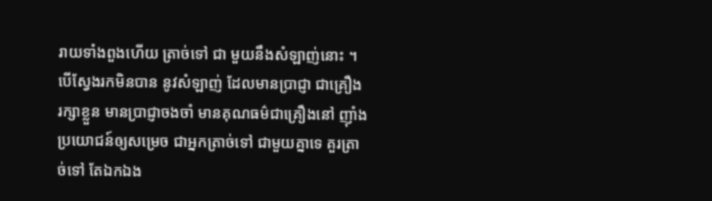រាយទាំងពួងហើយ ត្រាច់ទៅ ជា មួយនឹងសំឡាញ់នោះ ។
បើស្វែងរកមិនបាន នូវសំឡាញ់ ដែលមានប្រាជ្ញា ជាគ្រឿង រក្សាខ្លួន មានប្រាជ្ញាចងចាំ មានគុណធម៌ជាគ្រឿងនៅ ញ៉ាំង ប្រយោជន៍ឲ្យសម្រេច ជាឣ្នកត្រាច់ទៅ ជាមួយគ្នាទេ គួរត្រាច់ទៅ តែឯកឯង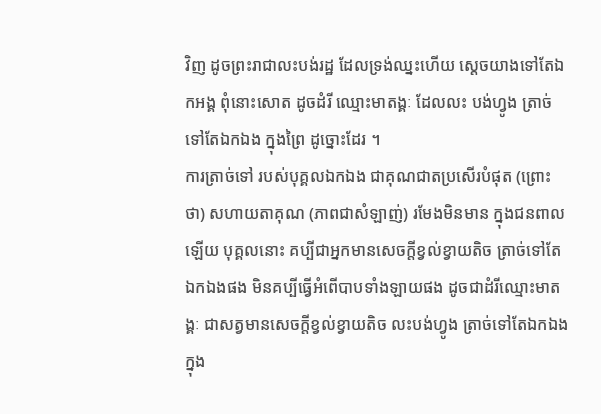វិញ ដូចព្រះរាជាលះបង់រដ្ឋ ដែលទ្រង់ឈ្នះហើយ ស្តេចយាងទៅតែឯកឣង្គ ពុំនោះសោត ដូចដំរី ឈ្មោះមាតង្គៈ ដែលលះ បង់ហ្វូង ត្រាច់ទៅតែឯកឯង ក្នុងព្រៃ ដូច្នោះដែរ ។
ការត្រាច់ទៅ របស់បុគ្គលឯកឯង ជាគុណជាតប្រសើរបំផុត (ព្រោះថា) សហាយតាគុណ (ភាពជាសំឡាញ់) រមែងមិនមាន ក្នុងជនពាលឡើយ បុគ្គលនោះ គប្បីជាឣ្នកមានសេចក្តីខ្វល់ខ្វាយតិច ត្រាច់ទៅតែឯកឯងផង មិនគប្បីធ្វើឣំពើបាបទាំងឡាយផង ដូចជាដំរីឈ្មោះមាតង្គៈ ជាសត្វមានសេចក្តីខ្វល់ខ្វាយតិច លះបង់ហ្វូង ត្រាច់ទៅតែឯកឯង ក្នុង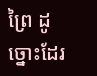ព្រៃ ដូច្នោះដែរ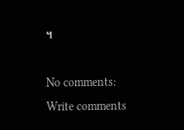។

No comments:
Write comments